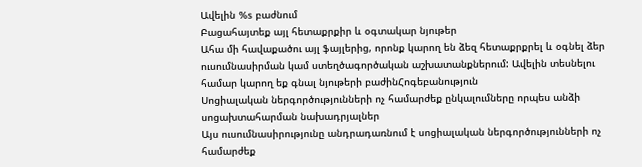Ավելին %s բաժնում
Բացահայտեք այլ հետաքրքիր և օգտակար նյութեր
Ահա մի հավաքածու այլ ֆայլերից, որոնք կարող են ձեզ հետաքրքրել և օգնել ձեր ուսումնասիրման կամ ստեղծագործական աշխատանքներում: Ավելին տեսնելու համար կարող եք գնալ նյութերի բաժինՀոգեբանություն
Սոցիալական ներգործությունների ոչ համարժեք ընկալումները որպես անձի սոցախտահարման նախադրյալներ
Այս ուսումնասիրությունը անդրադառնում է սոցիալական ներգործությունների ոչ համարժեք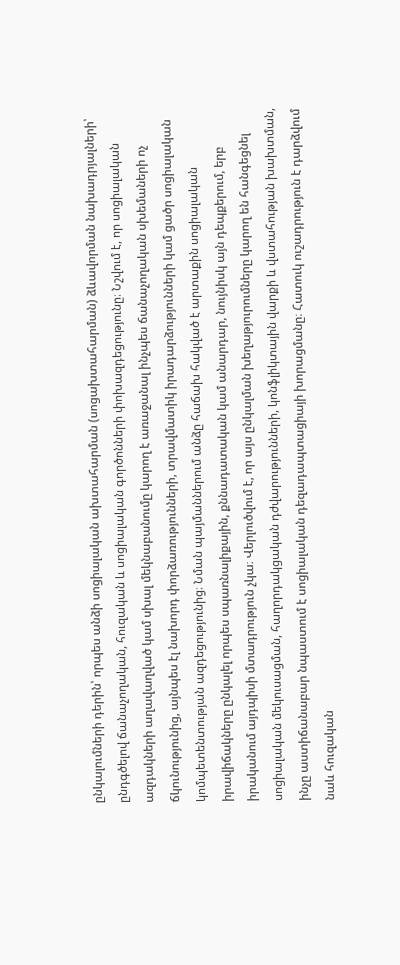ընկալումների դերին՝ որպես անձի սոցիալական ախտահարման (սոցախտահարման) ձևավորման նախադրյալների՝ ընդգծելով ճանաչողական, հուզական և սոցիալական գործոնների փոխազդեցությունը։ Նշվում է, որ սոցիալական ազդակների աղավաղված կամ սխալ մեկնաբանումը կարող է առաջանալ ինչպես ճանաչողական սխեմաների ոչ ճկունությունից, այնպես էլ նախորդ փորձառությունների, տրավմատիկ իրադարձությունների կամ ցածր սոցիալական կոմպետենտության ազդեցությունից։ Նման պայմաններում անձը հաճախ հակված է արտաքին սոցիալական իրավիճակները ընկալել որպես սպառնալիքային, քննադատական կամ անարդար, նույնիսկ այն դեպքերում, երբ իրականում այդպիսի մտադրություն չկա։ Վերլուծվում է, որ այս ընկալման խեղաթյուրումները կարող են հանգեցնել սոցիալական մեկուսացման, հաղորդակցական դժվարությունների, կոնֆլիկտային վարքի և վստահության խախտման, ինչը աստիճանաբար նպաստում է սոցիալական դեզադապտացիայի խորացմանը։ Հատուկ ուշադրություն է դարձվում նաև հուզական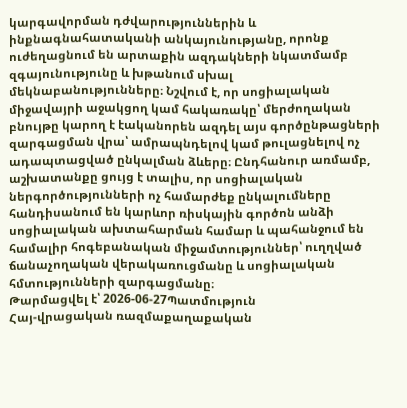կարգավորման դժվարություններին և ինքնագնահատականի անկայունությանը, որոնք ուժեղացնում են արտաքին ազդակների նկատմամբ զգայունությունը և խթանում սխալ մեկնաբանությունները։ Նշվում է, որ սոցիալական միջավայրի աջակցող կամ հակառակը՝ մերժողական բնույթը կարող է էականորեն ազդել այս գործընթացների զարգացման վրա՝ ամրապնդելով կամ թուլացնելով ոչ ադապտացված ընկալման ձևերը։ Ընդհանուր առմամբ, աշխատանքը ցույց է տալիս, որ սոցիալական ներգործությունների ոչ համարժեք ընկալումները հանդիսանում են կարևոր ռիսկային գործոն անձի սոցիալական ախտահարման համար և պահանջում են համալիր հոգեբանական միջամտություններ՝ ուղղված ճանաչողական վերակառուցմանը և սոցիալական հմտությունների զարգացմանը։
Թարմացվել է՝ 2026-06-27Պատմություն
Հայ-վրացական ռազմաքաղաքական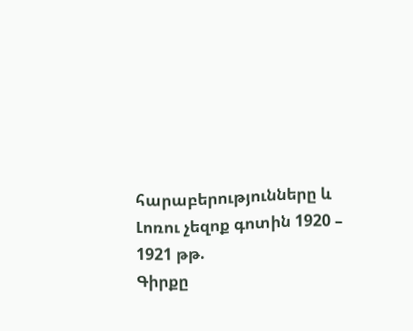հարաբերությունները և Լոռու չեզոք գոտին 1920 – 1921 թթ.
Գիրքը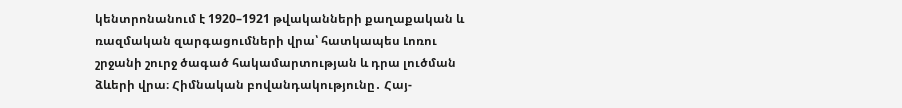կենտրոնանում է 1920–1921 թվականների քաղաքական և ռազմական զարգացումների վրա՝ հատկապես Լոռու շրջանի շուրջ ծագած հակամարտության և դրա լուծման ձևերի վրա։ Հիմնական բովանդակությունը․ Հայ-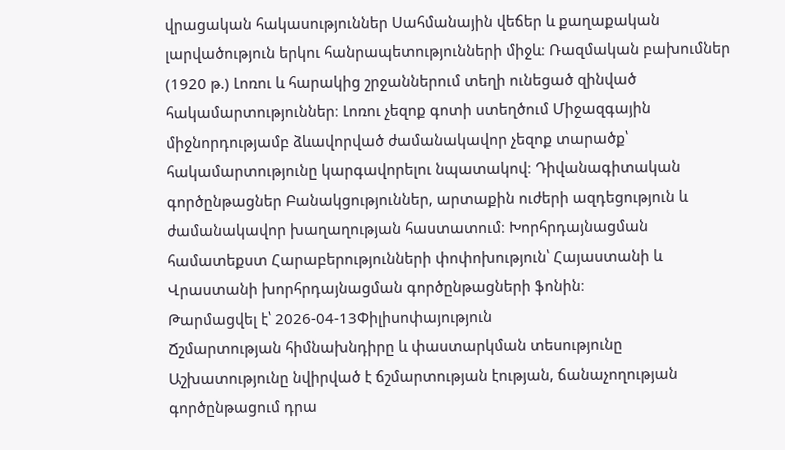վրացական հակասություններ Սահմանային վեճեր և քաղաքական լարվածություն երկու հանրապետությունների միջև։ Ռազմական բախումներ (1920 թ.) Լոռու և հարակից շրջաններում տեղի ունեցած զինված հակամարտություններ։ Լոռու չեզոք գոտի ստեղծում Միջազգային միջնորդությամբ ձևավորված ժամանակավոր չեզոք տարածք՝ հակամարտությունը կարգավորելու նպատակով։ Դիվանագիտական գործընթացներ Բանակցություններ, արտաքին ուժերի ազդեցություն և ժամանակավոր խաղաղության հաստատում։ Խորհրդայնացման համատեքստ Հարաբերությունների փոփոխություն՝ Հայաստանի և Վրաստանի խորհրդայնացման գործընթացների ֆոնին։
Թարմացվել է՝ 2026-04-13Փիլիսոփայություն
Ճշմարտության հիմնախնդիրը և փաստարկման տեսությունը
Աշխատությունը նվիրված է ճշմարտության էության, ճանաչողության գործընթացում դրա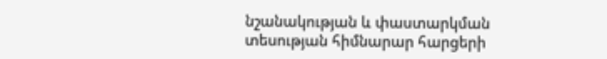նշանակության և փաստարկման տեսության հիմնարար հարցերի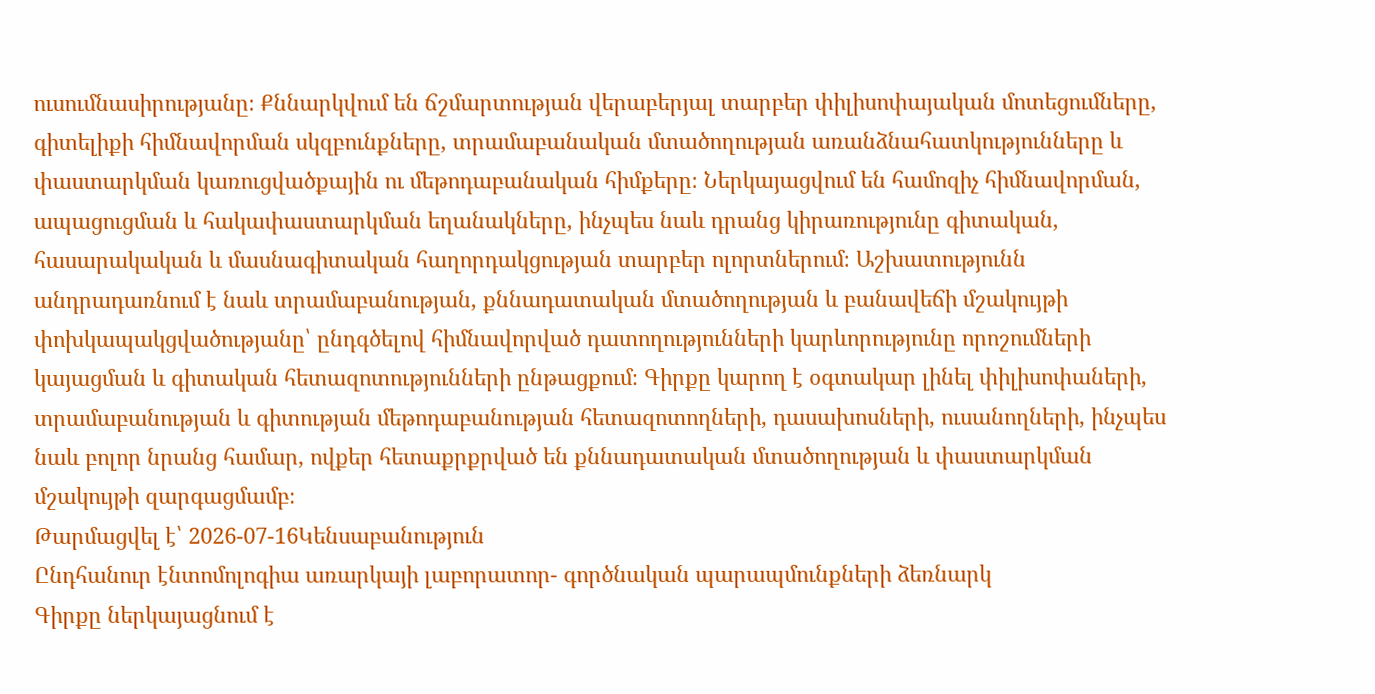ուսումնասիրությանը։ Քննարկվում են ճշմարտության վերաբերյալ տարբեր փիլիսոփայական մոտեցումները, գիտելիքի հիմնավորման սկզբունքները, տրամաբանական մտածողության առանձնահատկությունները և փաստարկման կառուցվածքային ու մեթոդաբանական հիմքերը։ Ներկայացվում են համոզիչ հիմնավորման, ապացուցման և հակափաստարկման եղանակները, ինչպես նաև դրանց կիրառությունը գիտական, հասարակական և մասնագիտական հաղորդակցության տարբեր ոլորտներում։ Աշխատությունն անդրադառնում է նաև տրամաբանության, քննադատական մտածողության և բանավեճի մշակույթի փոխկապակցվածությանը՝ ընդգծելով հիմնավորված դատողությունների կարևորությունը որոշումների կայացման և գիտական հետազոտությունների ընթացքում։ Գիրքը կարող է օգտակար լինել փիլիսոփաների, տրամաբանության և գիտության մեթոդաբանության հետազոտողների, դասախոսների, ուսանողների, ինչպես նաև բոլոր նրանց համար, ովքեր հետաքրքրված են քննադատական մտածողության և փաստարկման մշակույթի զարգացմամբ։
Թարմացվել է՝ 2026-07-16Կենսաբանություն
Ընդհանուր էնտոմոլոգիա առարկայի լաբորատոր- գործնական պարապմունքների ձեռնարկ
Գիրքը ներկայացնում է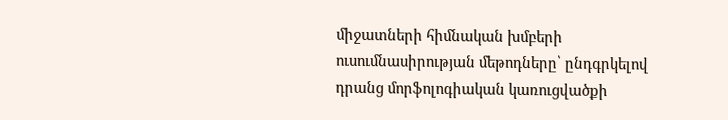միջատների հիմնական խմբերի ուսումնասիրության մեթոդները՝ ընդգրկելով դրանց մորֆոլոգիական կառուցվածքի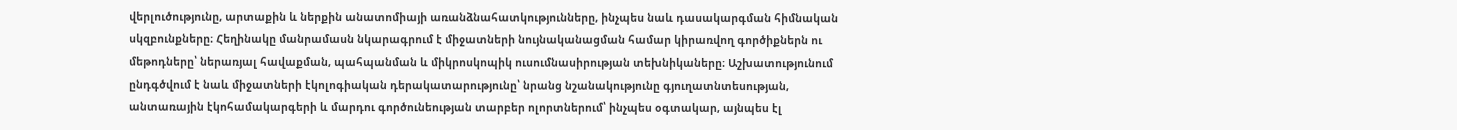վերլուծությունը, արտաքին և ներքին անատոմիայի առանձնահատկությունները, ինչպես նաև դասակարգման հիմնական սկզբունքները։ Հեղինակը մանրամասն նկարագրում է միջատների նույնականացման համար կիրառվող գործիքներն ու մեթոդները՝ ներառյալ հավաքման, պահպանման և միկրոսկոպիկ ուսումնասիրության տեխնիկաները։ Աշխատությունում ընդգծվում է նաև միջատների էկոլոգիական դերակատարությունը՝ նրանց նշանակությունը գյուղատնտեսության, անտառային էկոհամակարգերի և մարդու գործունեության տարբեր ոլորտներում՝ ինչպես օգտակար, այնպես էլ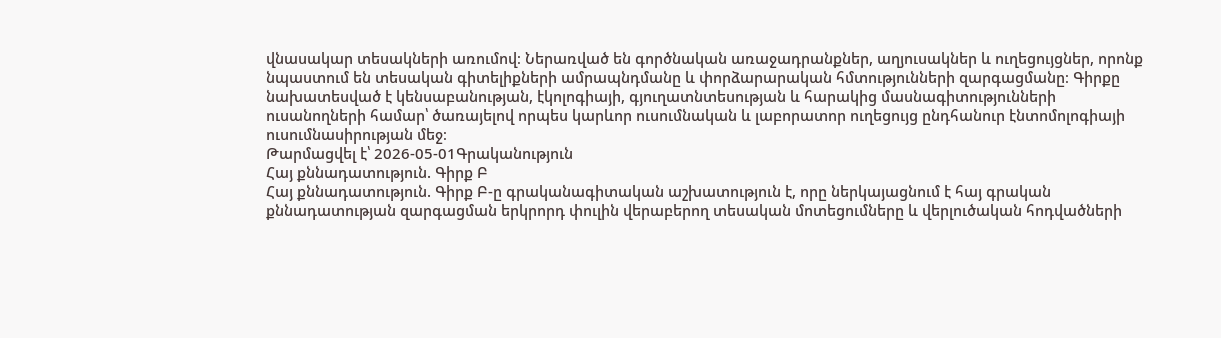վնասակար տեսակների առումով։ Ներառված են գործնական առաջադրանքներ, աղյուսակներ և ուղեցույցներ, որոնք նպաստում են տեսական գիտելիքների ամրապնդմանը և փորձարարական հմտությունների զարգացմանը։ Գիրքը նախատեսված է կենսաբանության, էկոլոգիայի, գյուղատնտեսության և հարակից մասնագիտությունների ուսանողների համար՝ ծառայելով որպես կարևոր ուսումնական և լաբորատոր ուղեցույց ընդհանուր էնտոմոլոգիայի ուսումնասիրության մեջ։
Թարմացվել է՝ 2026-05-01Գրականություն
Հայ քննադատություն. Գիրք Բ
Հայ քննադատություն. Գիրք Բ-ը գրականագիտական աշխատություն է, որը ներկայացնում է հայ գրական քննադատության զարգացման երկրորդ փուլին վերաբերող տեսական մոտեցումները և վերլուծական հոդվածների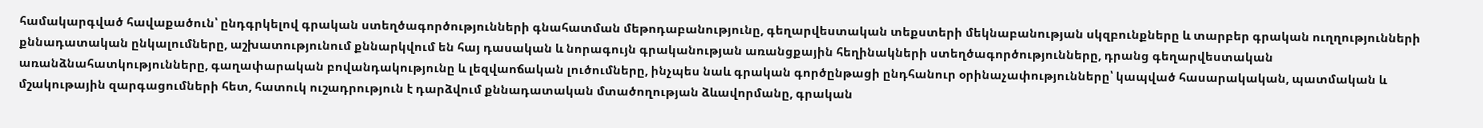համակարգված հավաքածուն՝ ընդգրկելով գրական ստեղծագործությունների գնահատման մեթոդաբանությունը, գեղարվեստական տեքստերի մեկնաբանության սկզբունքները և տարբեր գրական ուղղությունների քննադատական ընկալումները, աշխատությունում քննարկվում են հայ դասական և նորագույն գրականության առանցքային հեղինակների ստեղծագործությունները, դրանց գեղարվեստական առանձնահատկությունները, գաղափարական բովանդակությունը և լեզվաոճական լուծումները, ինչպես նաև գրական գործընթացի ընդհանուր օրինաչափությունները՝ կապված հասարակական, պատմական և մշակութային զարգացումների հետ, հատուկ ուշադրություն է դարձվում քննադատական մտածողության ձևավորմանը, գրական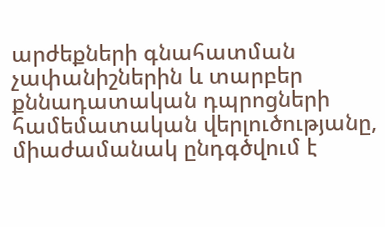արժեքների գնահատման չափանիշներին և տարբեր քննադատական դպրոցների համեմատական վերլուծությանը, միաժամանակ ընդգծվում է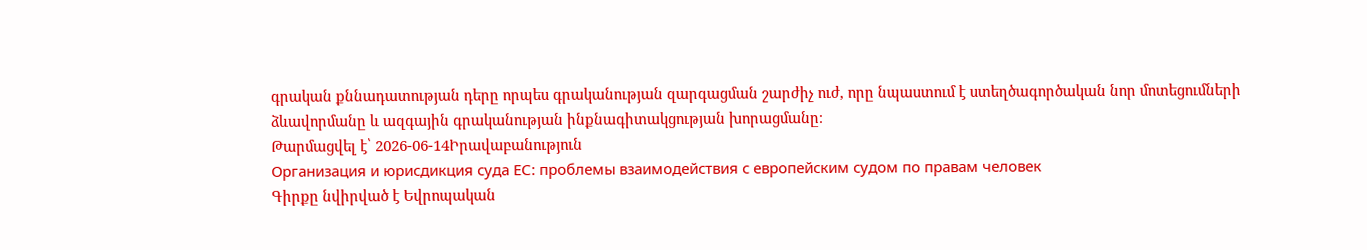գրական քննադատության դերը որպես գրականության զարգացման շարժիչ ուժ, որը նպաստում է ստեղծագործական նոր մոտեցումների ձևավորմանը և ազգային գրականության ինքնագիտակցության խորացմանը։
Թարմացվել է՝ 2026-06-14Իրավաբանություն
Организация и юрисдикция суда ЕС: проблемы взаимодействия с европейским судом по правам человек
Գիրքը նվիրված է Եվրոպական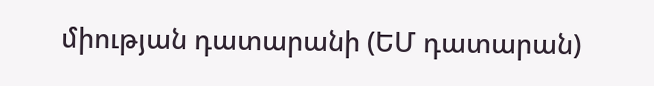միության դատարանի (ԵՄ դատարան)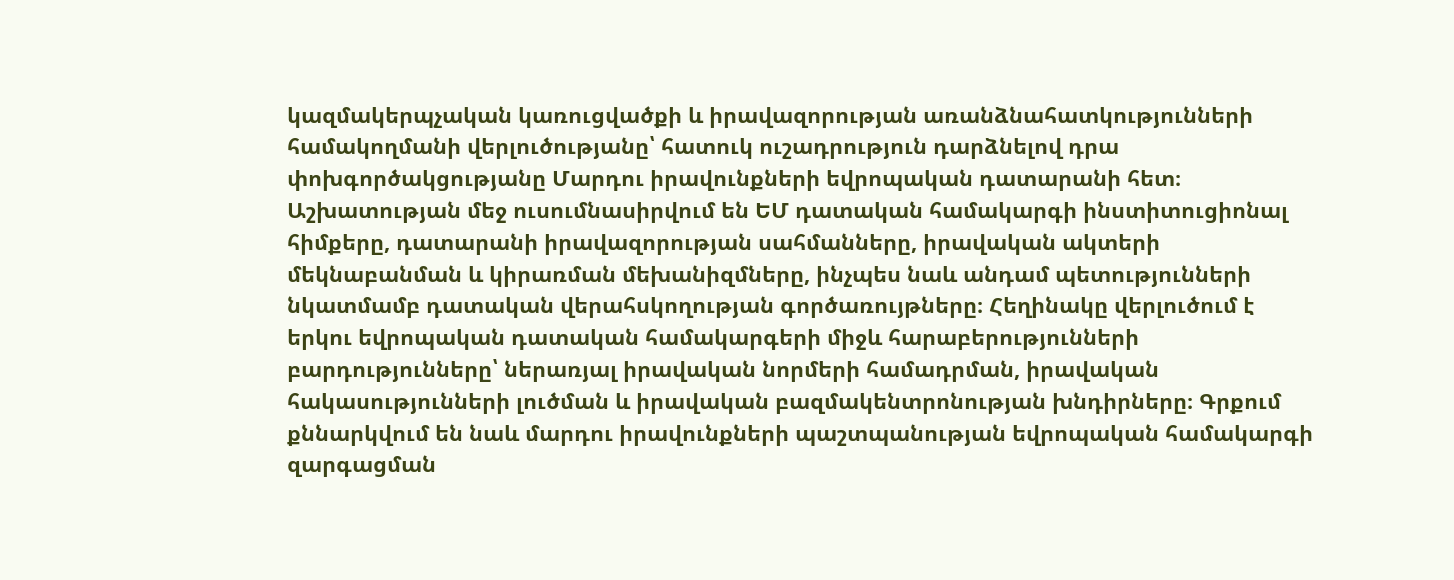կազմակերպչական կառուցվածքի և իրավազորության առանձնահատկությունների համակողմանի վերլուծությանը՝ հատուկ ուշադրություն դարձնելով դրա փոխգործակցությանը Մարդու իրավունքների եվրոպական դատարանի հետ։ Աշխատության մեջ ուսումնասիրվում են ԵՄ դատական համակարգի ինստիտուցիոնալ հիմքերը, դատարանի իրավազորության սահմանները, իրավական ակտերի մեկնաբանման և կիրառման մեխանիզմները, ինչպես նաև անդամ պետությունների նկատմամբ դատական վերահսկողության գործառույթները։ Հեղինակը վերլուծում է երկու եվրոպական դատական համակարգերի միջև հարաբերությունների բարդությունները՝ ներառյալ իրավական նորմերի համադրման, իրավական հակասությունների լուծման և իրավական բազմակենտրոնության խնդիրները։ Գրքում քննարկվում են նաև մարդու իրավունքների պաշտպանության եվրոպական համակարգի զարգացման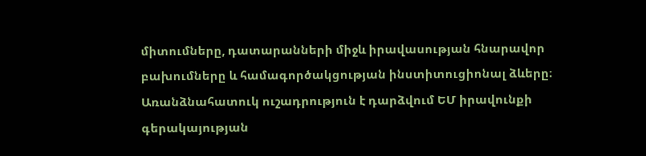միտումները, դատարանների միջև իրավասության հնարավոր բախումները և համագործակցության ինստիտուցիոնալ ձևերը։ Առանձնահատուկ ուշադրություն է դարձվում ԵՄ իրավունքի գերակայության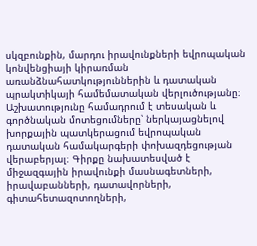սկզբունքին, մարդու իրավունքների եվրոպական կոնվենցիայի կիրառման առանձնահատկություններին և դատական պրակտիկայի համեմատական վերլուծությանը։ Աշխատությունը համադրում է տեսական և գործնական մոտեցումները՝ ներկայացնելով խորքային պատկերացում եվրոպական դատական համակարգերի փոխազդեցության վերաբերյալ։ Գիրքը նախատեսված է միջազգային իրավունքի մասնագետների, իրավաբանների, դատավորների, գիտահետազոտողների,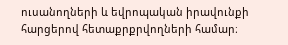ուսանողների և եվրոպական իրավունքի հարցերով հետաքրքրվողների համար։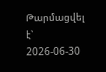Թարմացվել է՝ 2026-06-30